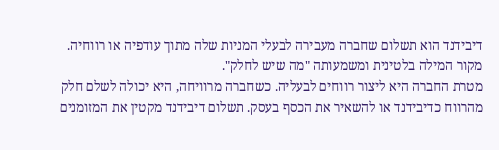דיבידנד הוא תשלום שחברה מעבירה לבעלי המניות שלה מתוך עודפיה או רווחיה. מקור המילה בלטינית ומשמעותה "מה שיש לחלק".
מטרת החברה היא ליצור רווחים לבעליה. כשחברה מרוויחה, היא יכולה לשלם חלק מהרווח כדיבידנד או להשאיר את הכסף בעסק. תשלום דיבידנד מקטין את המזומנים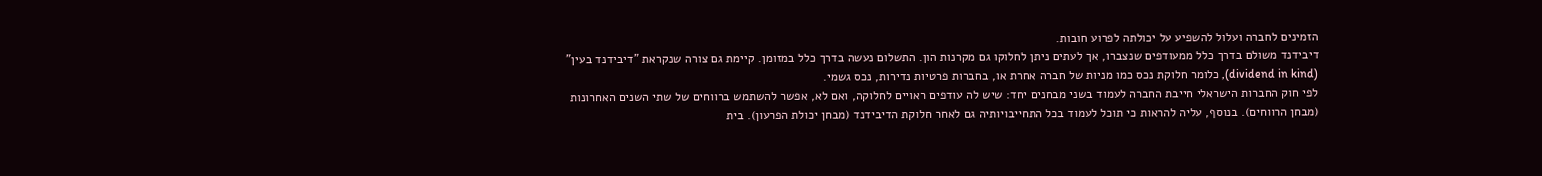הזמינים לחברה ועלול להשפיע על יכולתה לפרוע חובות.
דיבידנד משולם בדרך כלל ממעודפים שנצברו, אך לעתים ניתן לחלוקו גם מקרנות הון. התשלום נעשה בדרך כלל במזומן. קיימת גם צורה שנקראת "דיבידנד בעין" (dividend in kind), כלומר חלוקת נכס כמו מניות של חברה אחרת או, בחברות פרטיות נדירות, נכס גשמי.
לפי חוק החברות הישראלי חייבת החברה לעמוד בשני מבחנים יחד: שיש לה עודפים ראויים לחלוקה, ואם לא, אפשר להשתמש ברווחים של שתי השנים האחרונות (מבחן הרווחים). בנוסף, עליה להראות כי תוכל לעמוד בכל התחייבויותיה גם לאחר חלוקת הדיבידנד (מבחן יכולת הפרעון). בית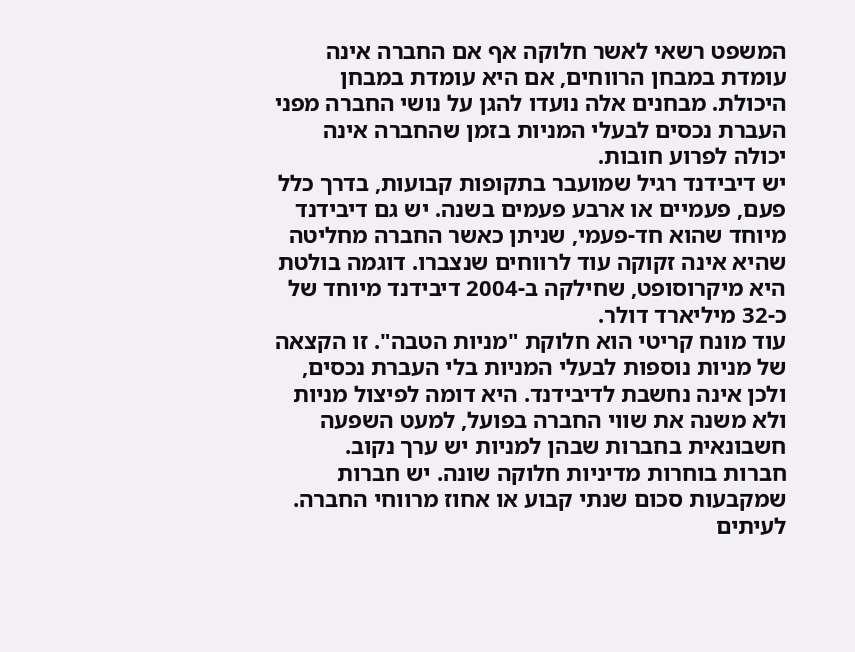המשפט רשאי לאשר חלוקה אף אם החברה אינה עומדת במבחן הרווחים, אם היא עומדת במבחן היכולת. מבחנים אלה נועדו להגן על נושי החברה מפני העברת נכסים לבעלי המניות בזמן שהחברה אינה יכולה לפרוע חובות.
יש דיבידנד רגיל שמועבר בתקופות קבועות, בדרך כלל פעם, פעמיים או ארבע פעמים בשנה. יש גם דיבידנד מיוחד שהוא חד-פעמי, שניתן כאשר החברה מחליטה שהיא אינה זקוקה עוד לרווחים שנצברו. דוגמה בולטת היא מיקרוסופט, שחילקה ב-2004 דיבידנד מיוחד של כ-32 מיליארד דולר.
עוד מונח קריטי הוא חלוקת "מניות הטבה". זו הקצאה של מניות נוספות לבעלי המניות בלי העברת נכסים, ולכן אינה נחשבת לדיבידנד. היא דומה לפיצול מניות ולא משנה את שווי החברה בפועל, למעט השפעה חשבונאית בחברות שבהן למניות יש ערך נקוב.
חברות בוחרות מדיניות חלוקה שונה. יש חברות שמקבעות סכום שנתי קבוע או אחוז מרווחי החברה. לעיתים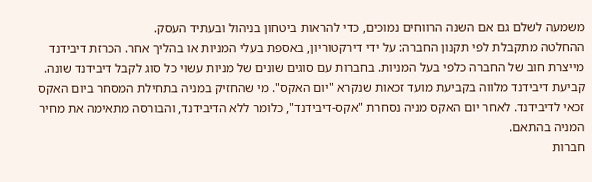משמעה לשלם גם אם השנה הרווחים נמוכים, כדי להראות ביטחון בניהול ובעתיד העסק.
ההחלטה מתקבלת לפי תקנון החברה: על ידי דירקטוריון, באספת בעלי המניות או בהליך אחר. הכרזת דיבידנד מייצרת חוב של החברה כלפי בעל המניות. בחברות עם סוגים שונים של מניות עשוי כל סוג לקבל דיבידנד שונה.
קביעת דיבידנד מלווה בקביעת מועד זכאות שנקרא "יום האקס". מי שהחזיק במניה בתחילת המסחר ביום האקס זכאי לדיבידנד. לאחר יום האקס מניה נסחרת "אקס-דיבידנד", כלומר ללא הדיבידנד, והבורסה מתאימה את מחיר המניה בהתאם.
חברות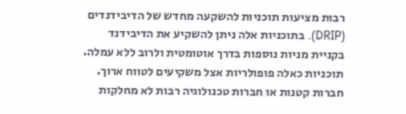רבות מציעות תוכניות להשקעה מחדש של הדיבידנדים (DRIP). בתוכניות אלה ניתן להשקיע את הדיבידנד בקניית מניות נוספות בדרך אוטומטית ולרוב ללא עמלה. תוכניות כאלה פופולריות אצל משקיעים לטווח ארוך.
חברות קטנות או חברות טכנולוגיה רבות לא מחלקות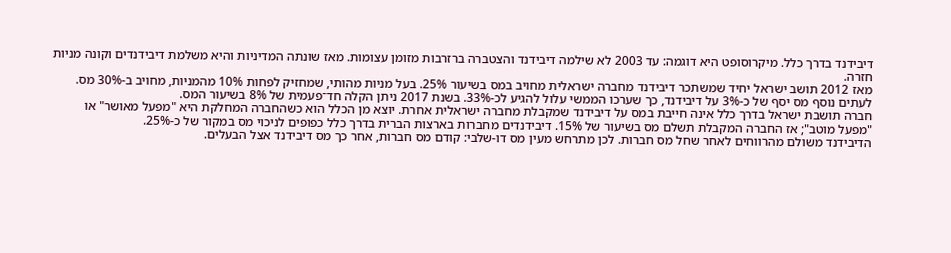דיבידנד בדרך כלל. מיקרוסופט היא דוגמה: עד 2003 לא שילמה דיבידנד והצטברה ברזרבות מזומן עצומות. מאז שונתה המדיניות והיא משלמת דיבידנדים וקונה מניות חזרה.
מאז 2012 תושב ישראל יחיד שמשתכר דיבידנד מחברה ישראלית מחויב במס בשיעור 25%. בעל מניות מהותי, שמחזיק לפחות 10% מהמניות, מחויב ב-30% מס. לעתים נוסף מס יסף של כ-3% על דיבידנד, כך שערכו הממשי עלול להגיע לכ-33%. בשנת 2017 ניתן הקלה חד־פעמית של 8% בשיעור המס.
חברה תושבת ישראל בדרך כלל אינה חייבת במס על דיבידנד שמקבלת מחברה ישראלית אחרת. יוצא מן הכלל הוא כשהחברה המחלקת היא "מפעל מאושר" או "מפעל מוטב"; אז החברה המקבלת תשלם מס בשיעור של 15%. דיבידנדים מחברות בארצות הברית בדרך כלל כפופים לניכוי מס במקור של כ-25%.
הדיבידנד משולם מהרווחים לאחר שחל מס חברות. לכן מתרחש מעין מס דו-שלבי: קודם מס חברות, אחר כך מס דיבידנד אצל הבעלים.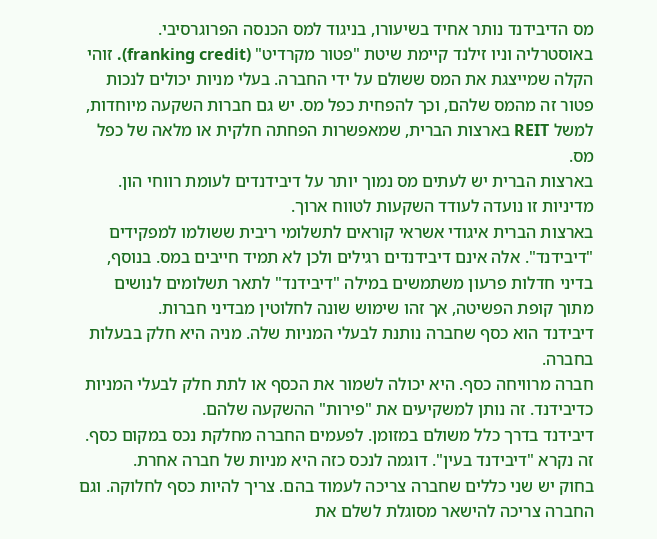מס הדיבידנד נותר אחיד בשיעורו, בניגוד למס הכנסה הפרוגרסיבי.
באוסטרליה וניו זילנד קיימת שיטת "פטור מקרדיט" (franking credit). זוהי הקלה שמייצגת את המס ששולם על ידי החברה. בעלי מניות יכולים לנכות פטור זה מהמס שלהם, וכך להפחית כפל מס. יש גם חברות השקעה מיוחדות, למשל REIT בארצות הברית, שמאפשרות הפחתה חלקית או מלאה של כפל מס.
בארצות הברית יש לעתים מס נמוך יותר על דיבידנדים לעומת רווחי הון. מדיניות זו נועדה לעודד השקעות לטווח ארוך.
בארצות הברית איגודי אשראי קוראים לתשלומי ריבית ששולמו למפקידים "דיבידנד". אלה אינם דיבידנדים רגילים ולכן לא תמיד חייבים במס. בנוסף, בדיני חדלות פרעון משתמשים במילה "דיבידנד" לתאר תשלומים לנושים מתוך קופת הפשיטה, אך זהו שימוש שונה לחלוטין מבדיני חברות.
דיבידנד הוא כסף שחברה נותנת לבעלי המניות שלה. מניה היא חלק בבעלות בחברה.
חברה מרוויחה כסף. היא יכולה לשמור את הכסף או לתת חלק לבעלי המניות כדיבידנד. זה נותן למשקיעים את "פירות" ההשקעה שלהם.
דיבידנד בדרך כלל משולם במזומן. לפעמים החברה מחלקת נכס במקום כסף. זה נקרא "דיבידנד בעין". דוגמה לנכס כזה היא מניות של חברה אחרת.
בחוק יש שני כללים שחברה צריכה לעמוד בהם. צריך להיות כסף לחלוקה. וגם החברה צריכה להישאר מסוגלת לשלם את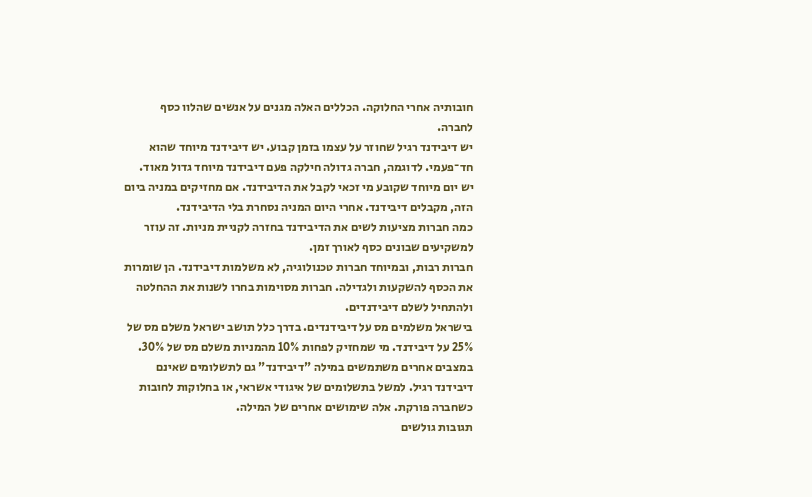חובותיה אחרי החלוקה. הכללים האלה מגנים על אנשים שהלוו כסף לחברה.
יש דיבידנד רגיל שחוזר על עצמו בזמן קבוע. יש דיבידנד מיוחד שהוא חד־פעמי. לדוגמה, חברה גדולה חילקה פעם דיבידנד מיוחד גדול מאוד.
יש יום מיוחד שקובע מי זכאי לקבל את הדיבידנד. אם מחזיקים במניה ביום הזה, מקבלים דיבידנד. אחרי היום המניה נסחרת בלי הדיבידנד.
כמה חברות מציעות לשים את הדיבידנד בחזרה לקניית מניות. זה עוזר למשקיעים שבונים כסף לאורך זמן.
חברות רבות, ובמיוחד חברות טכנולוגיה, לא משלמות דיבידנד. הן שומרות את הכסף להשקעות ולגדילה. חברות מסוימות בחרו לשנות את ההחלטה ולהתחיל לשלם דיבידנדים.
בישראל משלמים מס על דיבידנדים. בדרך כלל תושב ישראל משלם מס של 25% על דיבידנד. מי שמחזיק לפחות 10% מהמניות משלם מס של 30%.
במצבים אחרים משתמשים במילה "דיבידנד" גם לתשלומים שאינם דיבידנד רגיל. למשל בתשלומים של איגודי אשראי, או בחלוקות לחובות כשחברה פורקת. אלה שימושים אחרים של המילה.
תגובות גולשים